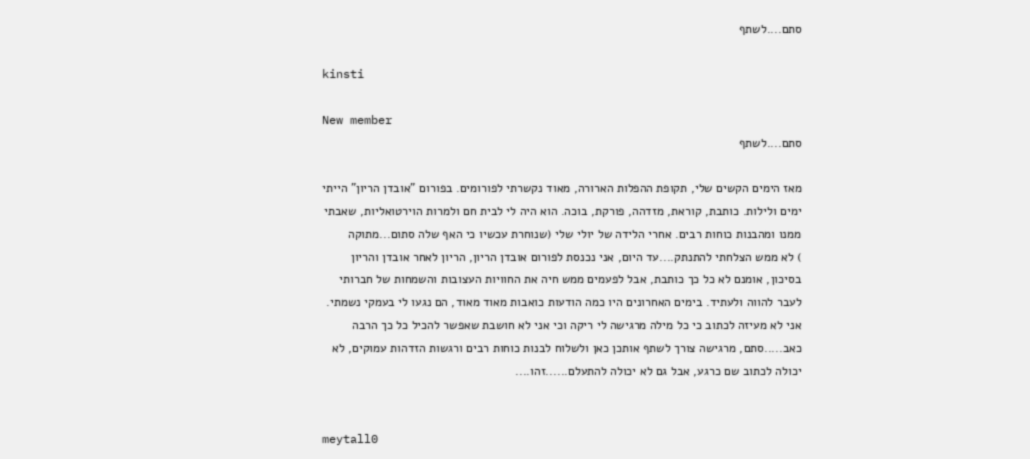סתם....לשתף

kinsti

New member
סתם....לשתף

מאז הימים הקשים שלי, תקופת ההפלות הארורה, מאוד נקשרתי לפורומים. בפורום "אובדן הריון" הייתי ימים ולילות. כותבת, קוראת, מזדהה, פורקת, בוכה. הוא היה לי לבית חם ולמרות הוירטואליות, שאבתי ממנו ומהבנות כוחות רבים. אחרי הלידה של יולי שלי (שנוחרת עכשיו כי האף שלה סתום...מתוקה
) לא ממש הצלחתי להתנתק....עד היום, אני נכנסת לפורום אובדן הריון, הריון לאחר אובדן והריון בסיכון, אומנם לא כל כך כותבת, אבל לפעמים ממש חיה את החוויות העצובות והשמחות של חברותי לעבר להווה ולעתיד. בימים האחרונים היו כמה הודעות כואבות מאוד מאוד, הם נגעו לי בעמקי נשמתי. אני לא מעיזה לכתוב כי כל מילה מרגישה לי ריקה וכי אני לא חושבת שאפשר להכיל כל כך הרבה כאב.....סתם, מרגישה צורך לשתף אותכן כאן ולשלוח לבנות כוחות רבים ורגשות הזדהות עמוקים, לא יכולה לכתוב שם כרגע, אבל גם לא יכולה להתעלם......זהו....


meytall0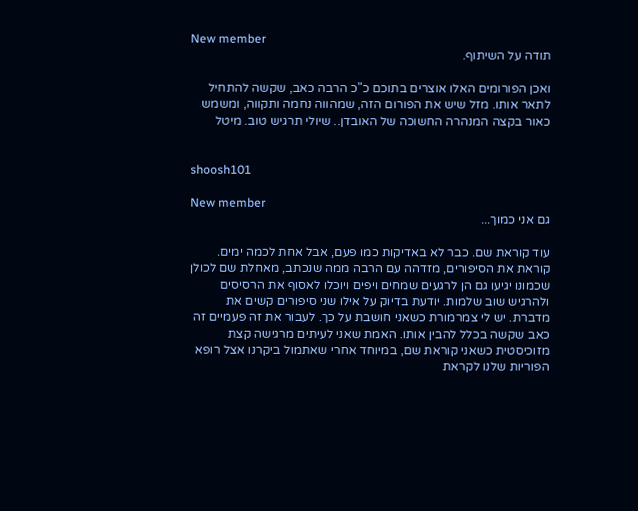New member
תודה על השיתוף.

ואכן הפורומים האלו אוצרים בתוכם כ"כ הרבה כאב, שקשה להתחיל לתאר אותו. מזל שיש את הפורום הזה, שמהווה נחמה ותקווה, ומשמש כאור בקצה המנהרה החשוכה של האובדן.. שיולי תרגיש טוב. מיטל


shoosh101

New member
גם אני כמוך...

עוד קוראת שם. כבר לא באדיקות כמו פעם, אבל אחת לכמה ימים. קוראת את הסיפורים, מזדהה עם הרבה ממה שנכתב, מאחלת שם לכולן שכמונו יגיעו גם הן לרגעים שמחים ויפים ויוכלו לאסוף את הרסיסים ולהרגיש שוב שלמות. יודעת בדיוק על אילו שני סיפורים קשים את מדברת. יש לי צמרמורת כשאני חושבת על כך. לעבור את זה פעמיים זה כאב שקשה בכלל להבין אותו. האמת שאני לעיתים מרגישה קצת מזוכיסטית כשאני קוראת שם, במיוחד אחרי שאתמול ביקרנו אצל רופא הפוריות שלנו לקראת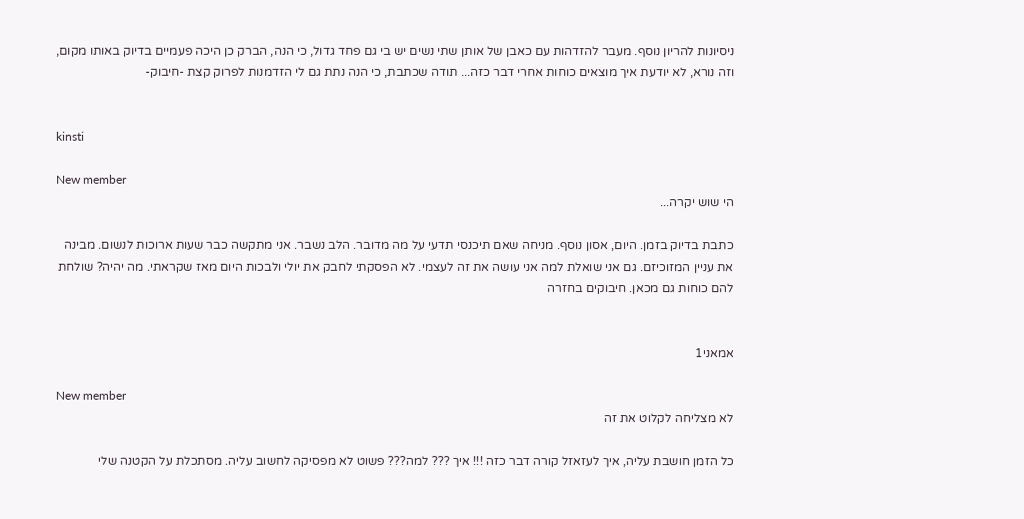ניסיונות להריון נוסף. מעבר להזדהות עם כאבן של אותן שתי נשים יש בי גם פחד גדול, כי הנה, הברק כן היכה פעמיים בדיוק באותו מקום, וזה נורא, לא יודעת איך מוצאים כוחות אחרי דבר כזה... תודה שכתבת, כי הנה נתת גם לי הזדמנות לפרוק קצת -חיבוק-


kinsti

New member
הי שוש יקרה...

כתבת בדיוק בזמן. היום, אסון נוסף. מניחה שאם תיכנסי תדעי על מה מדובר. הלב נשבר. אני מתקשה כבר שעות ארוכות לנשום. מבינה את עניין המזוכיזם. גם אני שואלת למה אני עושה את זה לעצמי. לא הפסקתי לחבק את יולי ולבכות היום מאז שקראתי. מה יהיה? שולחת להם כוחות גם מכאן. חיבוקים בחזרה


אמאני1

New member
לא מצליחה לקלוט את זה

כל הזמן חושבת עליה, איך לעזאזל קורה דבר כזה !!! איך ??? למה??? פשוט לא מפסיקה לחשוב עליה. מסתכלת על הקטנה שלי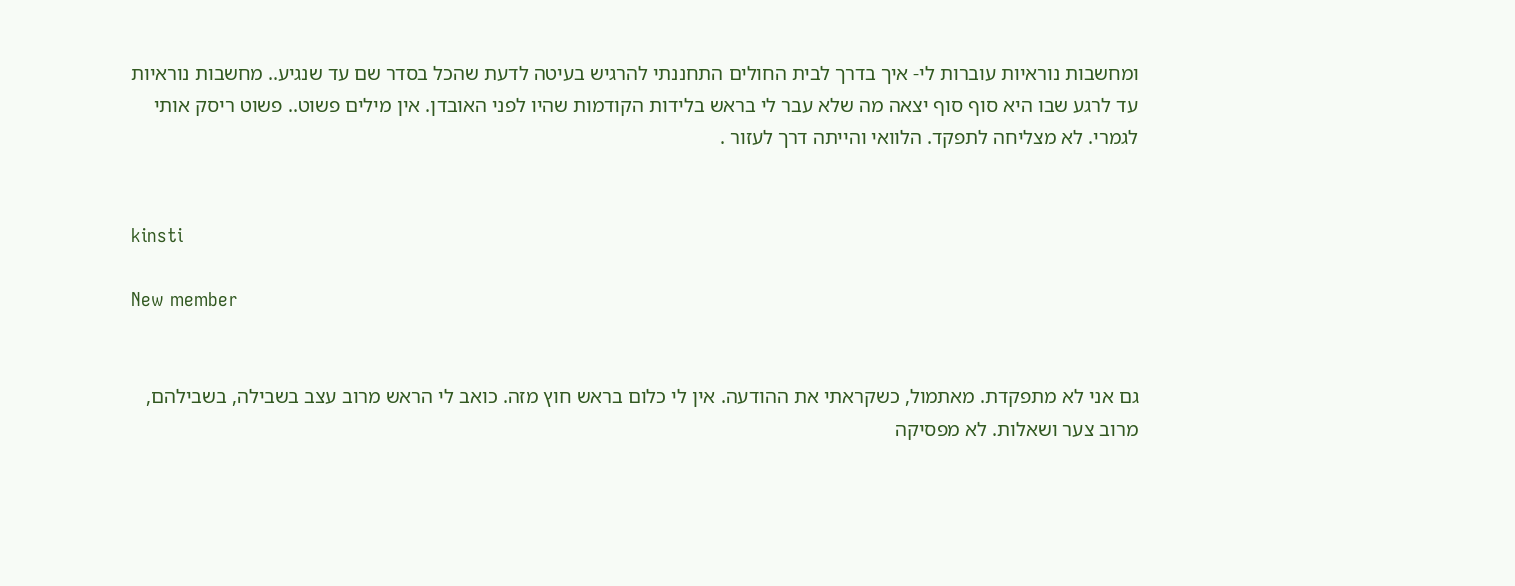ומחשבות נוראיות עוברות לי- איך בדרך לבית החולים התחננתי להרגיש בעיטה לדעת שהכל בסדר שם עד שנגיע.. מחשבות נוראיות עד לרגע שבו היא סוף סוף יצאה מה שלא עבר לי בראש בלידות הקודמות שהיו לפני האובדן. אין מילים פשוט.. פשוט ריסק אותי לגמרי. לא מצליחה לתפקד. הלוואי והייתה דרך לעזור .


kinsti

New member


גם אני לא מתפקדת. מאתמול, כשקראתי את ההודעה. אין לי כלום בראש חוץ מזה. כואב לי הראש מרוב עצב בשבילה, בשבילהם, מרוב צער ושאלות. לא מפסיקה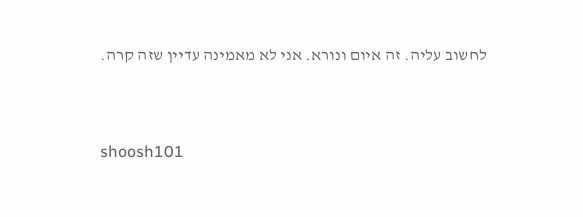לחשוב עליה. זה איום ונורא. אני לא מאמינה עדיין שזה קרה.


shoosh101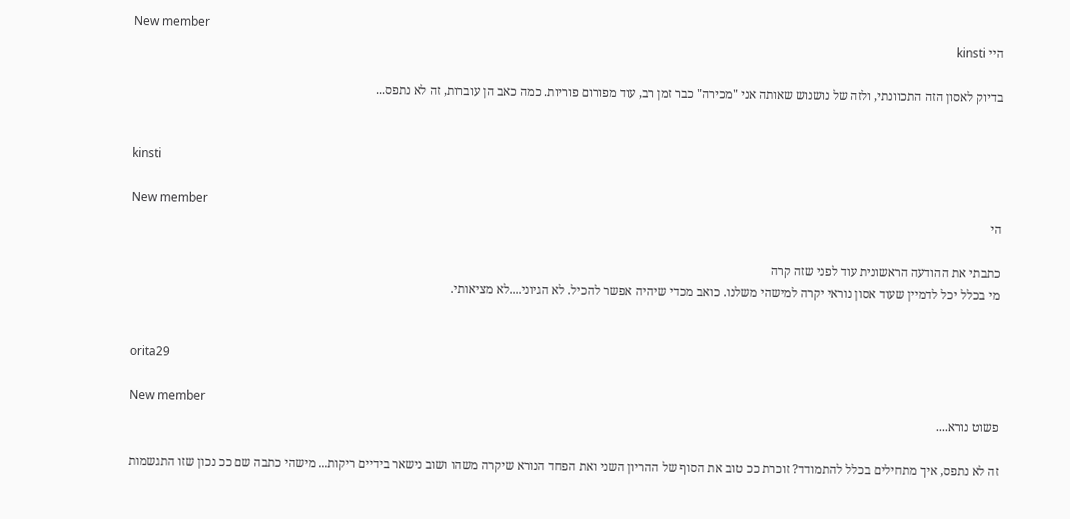New member
היי kinsti

בדיוק לאסון הזה התכוונתי, ולזה של נושנוש שאותה אני "מכירה" כבר זמן רב, עוד מפורום פוריות. כמה כאב הן עוברות, זה לא נתפס...


kinsti

New member
הי

כתבתי את ההודעה הראשונית עוד לפני שזה קרה
מי בכלל יכל לדמיין שעוד אסון נוראי יקרה למישהי משלנו. כואב מכדי שיהיה אפשר להכיל. לא הגיוני....לא מציאותי.


orita29

New member
פשוט נורא....

זה לא נתפס, איך מתחילים בכלל להתמודד? זוכרת ככ טוב את הסוף של ההריון השני ואת הפחד הנורא שיקרה משהו ושוב נישאר בידיים ריקות... מישהי כתבה שם ככ נכון שזו התגשמות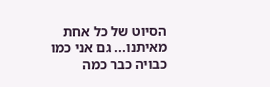הסיוט של כל אחת מאיתנו... גם אני כמו כבויה כבר כמה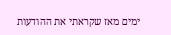ימים מאז שקראתי את ההודעות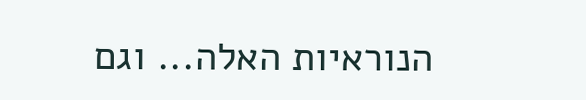הנוראיות האלה... וגם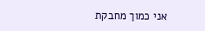אני כמוך מחבקת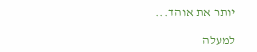יותר את אוהד...

למעלה